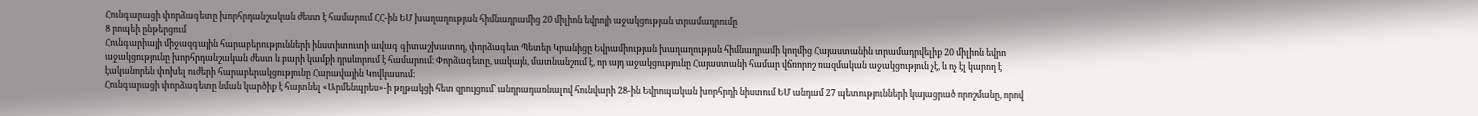Հունգարացի փորձագետը խորհրդանշական ժեստ է համարում ՀՀ-ին ԵՄ խաղաղության հիմնադրամից 20 միլիոն եվրոյի աջակցության տրամադրումը
8 րոպեի ընթերցում
Հունգարիայի միջազգային հարաբերությունների ինստիտուտի ավագ գիտաշխատող, փորձագետ Պետեր Կրանիցը Եվրամիության խաղաղության հիմնադրամի կողմից Հայաստանին տրամադրվելիք 20 միլիոն եվրո աջակցությունը խորհրդանշական ժեստ և բարի կամքի դրսևորում է համարում։ Փորձագետը, սակայն, մատնանշում է, որ այդ աջակցությունը Հայաստանի համար վճռորոշ ռազմական աջակցություն չէ, և ոչ էլ կարող է էականորեն փոխել ուժերի հարաբերակցությունը Հարավային Կովկասում։
Հունգարացի փորձագետը նման կարծիք է հայտնել «Արմենպրես»-ի թղթակցի հետ զրույցում՝ անդրադառնալով հունվարի 28-ին Եվրոպական խորհրդի նիստում ԵՄ անդամ 27 պետությունների կայացրած որոշմանը, որով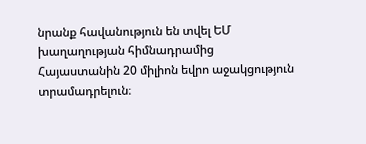նրանք հավանություն են տվել ԵՄ խաղաղության հիմնադրամից Հայաստանին 20 միլիոն եվրո աջակցություն տրամադրելուն։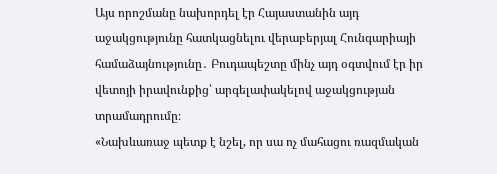Այս որոշմանը նախորդել էր Հայաստանին այդ աջակցությունը հատկացնելու վերաբերյալ Հունգարիայի համաձայնությունը․ Բուդապեշտը մինչ այդ օգտվում էր իր վետոյի իրավունքից՝ արգելափակելով աջակցության տրամադրումը։
«Նախևառաջ պետք է նշել, որ սա ոչ մահացու ռազմական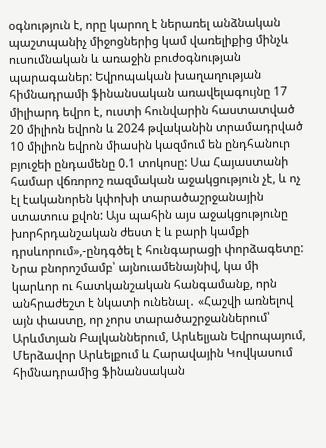օգնություն է, որը կարող է ներառել անձնական պաշտպանիչ միջոցներից կամ վառելիքից մինչև ուսումնական և առաջին բուժօգնության պարագաներ: Եվրոպական խաղաղության հիմնադրամի ֆինանսական առավելագույնը 17 միլիարդ եվրո է, ուստի հունվարին հաստատված 20 միլիոն եվրոն և 2024 թվականին տրամադրված 10 միլիոն եվրոն միասին կազմում են ընդհանուր բյուջեի ընդամենը 0.1 տոկոսը: Սա Հայաստանի համար վճռորոշ ռազմական աջակցություն չէ, և ոչ էլ էականորեն կփոխի տարածաշրջանային ստատուս քվոն: Այս պահին այս աջակցությունը խորհրդանշական ժեստ է և բարի կամքի դրսևորում»,-ընդգծել է հունգարացի փորձագետը:
Նրա բնորոշմամբ՝ այնուամենայնիվ, կա մի կարևոր ու հատկանշական հանգամանք, որն անհրաժեշտ է նկատի ունենալ․ «Հաշվի առնելով այն փաստը, որ չորս տարածաշրջաններում՝ Արևմտյան Բալկաններում, Արևելյան Եվրոպայում, Մերձավոր Արևելքում և Հարավային Կովկասում հիմնադրամից ֆինանսական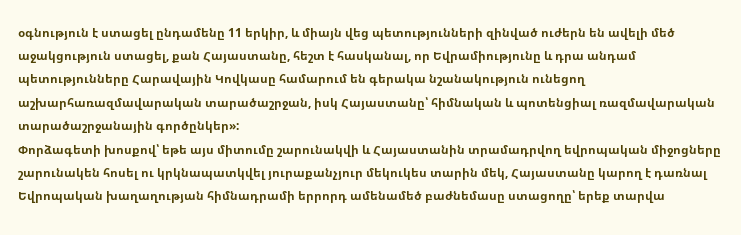օգնություն է ստացել ընդամենը 11 երկիր, և միայն վեց պետությունների զինված ուժերն են ավելի մեծ աջակցություն ստացել, քան Հայաստանը, հեշտ է հասկանալ, որ Եվրամիությունը և դրա անդամ պետությունները Հարավային Կովկասը համարում են գերակա նշանակություն ունեցող աշխարհառազմավարական տարածաշրջան, իսկ Հայաստանը՝ հիմնական և պոտենցիալ ռազմավարական տարածաշրջանային գործընկեր»:
Փորձագետի խոսքով՝ եթե այս միտումը շարունակվի և Հայաստանին տրամադրվող եվրոպական միջոցները շարունակեն հոսել ու կրկնապատկվել յուրաքանչյուր մեկուկես տարին մեկ, Հայաստանը կարող է դառնալ Եվրոպական խաղաղության հիմնադրամի երրորդ ամենամեծ բաժնեմասը ստացողը՝ երեք տարվա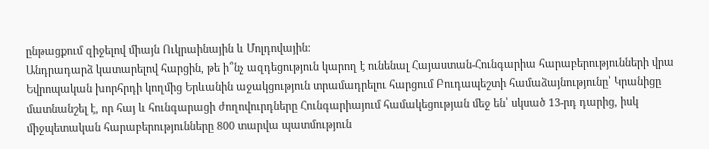ընթացքում զիջելով միայն Ուկրաինային և Մոլդովային։
Անդրադարձ կատարելով հարցին, թե ի՞նչ ազդեցություն կարող է ունենալ Հայաստան-Հունգարիա հարաբերությունների վրա Եվրոպական խորհրդի կողմից Երևանին աջակցություն տրամադրելու հարցում Բուդապեշտի համաձայնությունը՝ Կրանիցը մատնանշել է, որ հայ և հունգարացի ժողովուրդները Հունգարիայում համակեցության մեջ են՝ սկսած 13-րդ դարից, իսկ միջպետական հարաբերությունները 800 տարվա պատմություն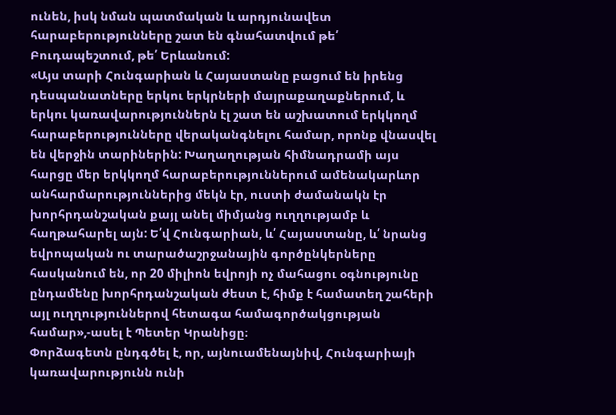ունեն, իսկ նման պատմական և արդյունավետ հարաբերությունները շատ են գնահատվում թե՛ Բուդապեշտում, թե՛ Երևանում:
«Այս տարի Հունգարիան և Հայաստանը բացում են իրենց դեսպանատները երկու երկրների մայրաքաղաքներում, և երկու կառավարություններն էլ շատ են աշխատում երկկողմ հարաբերությունները վերականգնելու համար, որոնք վնասվել են վերջին տարիներին: Խաղաղության հիմնադրամի այս հարցը մեր երկկողմ հարաբերություններում ամենակարևոր անհարմարություններից մեկն էր, ուստի ժամանակն էր խորհրդանշական քայլ անել միմյանց ուղղությամբ և հաղթահարել այն: Ե՛վ Հունգարիան, և՛ Հայաստանը, և՛ նրանց եվրոպական ու տարածաշրջանային գործընկերները հասկանում են, որ 20 միլիոն եվրոյի ոչ մահացու օգնությունը ընդամենը խորհրդանշական ժեստ է, հիմք է համատեղ շահերի այլ ուղղություններով հետագա համագործակցության համար»,-ասել է Պետեր Կրանիցը։
Փորձագետն ընդգծել է, որ, այնուամենայնիվ, Հունգարիայի կառավարությունն ունի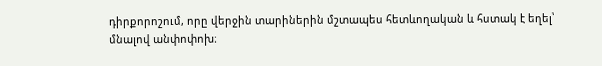դիրքորոշում, որը վերջին տարիներին մշտապես հետևողական և հստակ է եղել՝ մնալով անփոփոխ։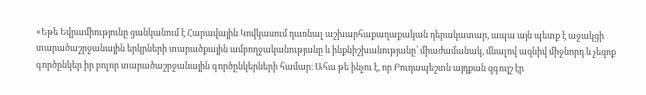«Եթե Եվրամիությունը ցանկանում է Հարավային Կովկասում դառնալ աշխարհաքաղաքական դերակատար, ապա այն պետք է աջակցի տարածաշրջանային երկրների տարածքային ամբողջականությանը և ինքնիշխանությանը՝ միաժամանակ, մնալով ազնիվ միջնորդ և չեզոք գործընկեր իր բոլոր տարածաշրջանային գործընկերների համար։ Ահա թե ինչու է, որ Բուդապեշտն այդքան զգույշ էր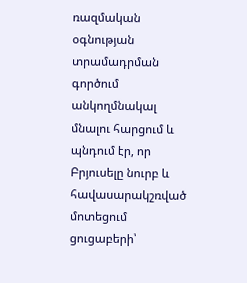ռազմական օգնության տրամադրման գործում անկողմնակալ մնալու հարցում և պնդում էր, որ Բրյուսելը նուրբ և հավասարակշռված մոտեցում ցուցաբերի՝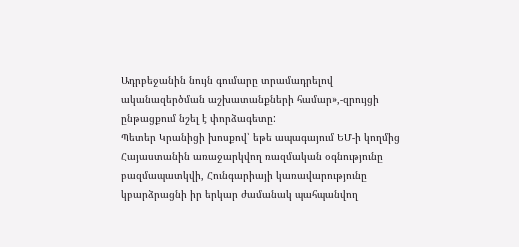Ադրբեջանին նույն գումարը տրամադրելով ականազերծման աշխատանքների համար»,-զրույցի ընթացքում նշել է փորձագետը:
Պետեր Կրանիցի խոսքով՝ եթե ապագայում ԵՄ-ի կողմից Հայաստանին առաջարկվող ռազմական օգնությունը բազմապատկվի, Հունգարիայի կառավարությունը կբարձրացնի իր երկար ժամանակ պահպանվող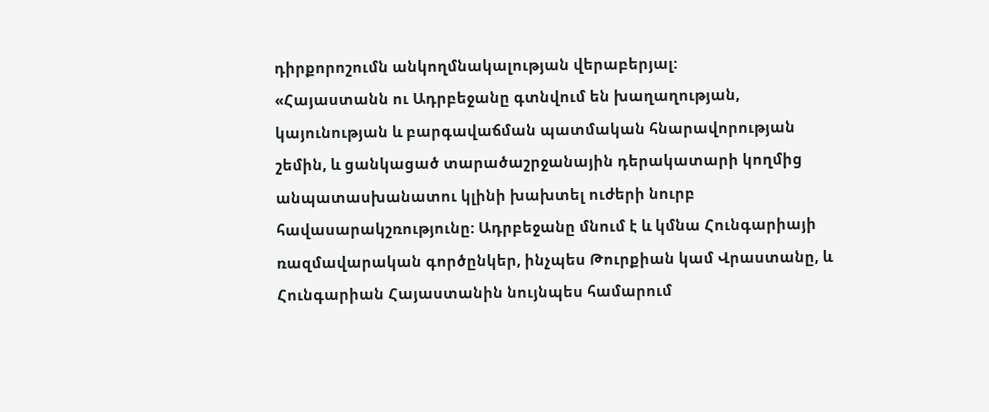դիրքորոշումն անկողմնակալության վերաբերյալ:
«Հայաստանն ու Ադրբեջանը գտնվում են խաղաղության, կայունության և բարգավաճման պատմական հնարավորության շեմին, և ցանկացած տարածաշրջանային դերակատարի կողմից անպատասխանատու կլինի խախտել ուժերի նուրբ հավասարակշռությունը: Ադրբեջանը մնում է և կմնա Հունգարիայի ռազմավարական գործընկեր, ինչպես Թուրքիան կամ Վրաստանը, և Հունգարիան Հայաստանին նույնպես համարում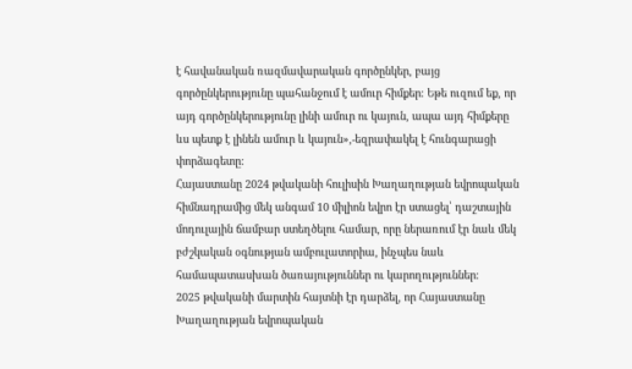է հավանական ռազմավարական գործընկեր, բայց գործընկերությունը պահանջում է ամուր հիմքեր։ Եթե ուզում եք, որ այդ գործընկերությունը լինի ամուր ու կայուն, ապա այդ հիմքերը ևս պետք է լինեն ամուր և կայուն»,-եզրափակել է հունգարացի փորձագետը:
Հայաստանը 2024 թվականի հուլիսին Խաղաղության եվրոպական հիմնադրամից մեկ անգամ 10 միլիոն եվրո էր ստացել՝ դաշտային մոդուլային ճամբար ստեղծելու համար, որը ներառում էր նաև մեկ բժշկական օգնության ամբուլատորիա, ինչպես նաև համապատասխան ծառայություններ ու կարողություններ։
2025 թվականի մարտին հայտնի էր դարձել, որ Հայաստանը Խաղաղության եվրոպական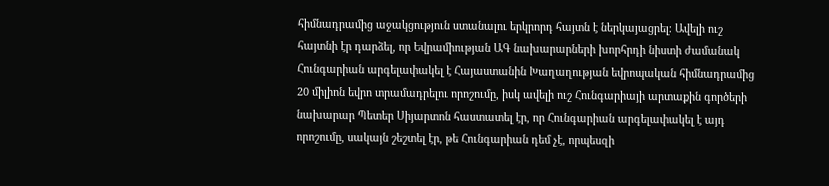հիմնադրամից աջակցություն ստանալու երկրորդ հայտն է ներկայացրել։ Ավելի ուշ հայտնի էր դարձել, որ Եվրամիության ԱԳ նախարարների խորհրդի նիստի ժամանակ Հունգարիան արգելափակել է Հայաստանին Խաղաղության եվրոպական հիմնադրամից 20 միլիոն եվրո տրամադրելու որոշումը, իսկ ավելի ուշ Հունգարիայի արտաքին գործերի նախարար Պետեր Սիյարտոն հաստատել էր, որ Հունգարիան արգելափակել է այդ որոշումը, սակայն շեշտել էր, թե Հունգարիան դեմ չէ, որպեսզի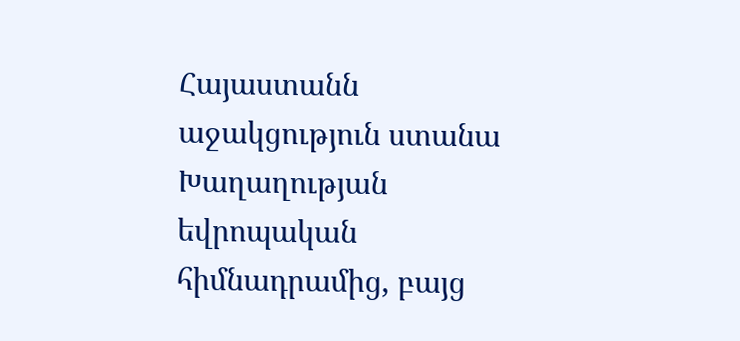Հայաստանն աջակցություն ստանա Խաղաղության եվրոպական հիմնադրամից, բայց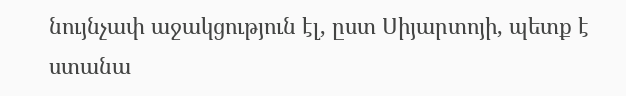նույնչափ աջակցություն էլ, ըստ Սիյարտոյի, պետք է ստանա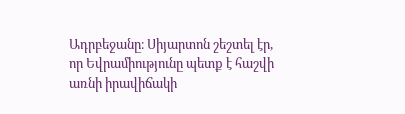Ադրբեջանը։ Սիյարտոն շեշտել էր, որ Եվրամիությունը պետք է հաշվի առնի իրավիճակի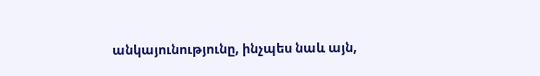անկայունությունը, ինչպես նաև այն,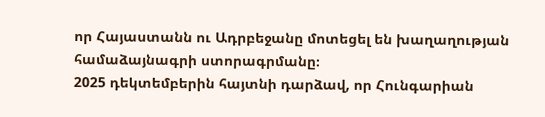որ Հայաստանն ու Ադրբեջանը մոտեցել են խաղաղության համաձայնագրի ստորագրմանը։
2025 դեկտեմբերին հայտնի դարձավ, որ Հունգարիան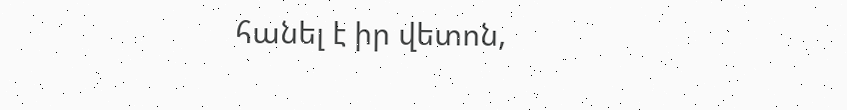հանել է իր վետոն,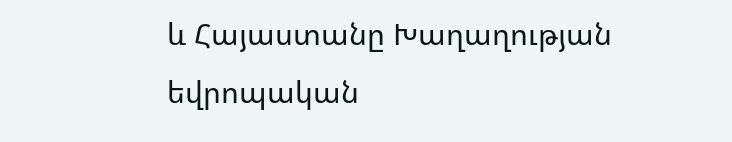և Հայաստանը Խաղաղության եվրոպական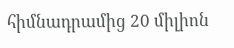հիմնադրամից 20 միլիոն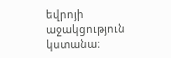եվրոյի աջակցություն կստանա։